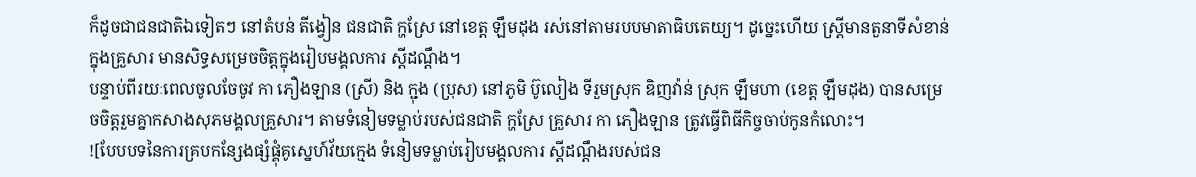ក៏ដូចជាជនជាតិឯទៀតៗ នៅតំបន់ តីង្វៀន ជនជាតិ ក្ហស្រែ នៅខេត្ត ឡឹមដុង រស់នៅតាមរបបមាតាធិបតេយ្យ។ ដូច្នេះហើយ ស្ត្រីមានតួនាទីសំខាន់ក្នុងគ្រួសារ មានសិទ្ធសម្រេចចិត្តក្នុងរៀបមង្គលការ ស្តីដណ្តឹង។
បន្ទាប់ពីរយៈពេលចូលចែចូវ កា ភឿងឡាន (ស្រី) និង ក្ជុង (ប្រុស) នៅភូមិ ប៊ូលៀង ទីរួមស្រុក ឌិញវ៉ាន់ ស្រុក ឡឹមហា (ខេត្ត ឡឹមដុង) បានសម្រេចចិត្តរួមគ្នាកសាងសុភមង្គលគ្រួសារ។ តាមទំនៀមទម្លាប់របស់ជនជាតិ ក្ហស្រែ គ្រួសារ កា ភឿងឡាន ត្រូវធ្វើពិធីកិច្ចចាប់កូនកំលោះ។
![បែបបទនៃការគ្របកន្សែងផ្សំផ្គុំគូស្នេហ៍វ័យក្មេង ទំនៀមទម្លាប់រៀបមង្គលការ ស្តីដណ្តឹងរបស់ជន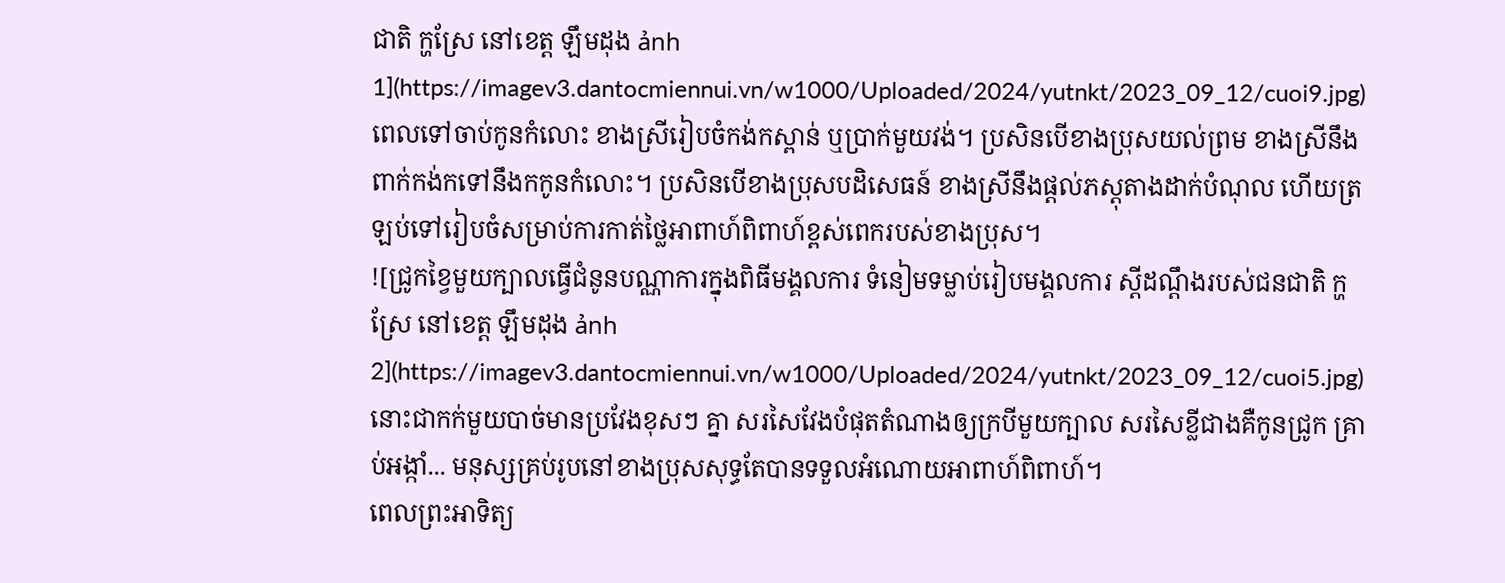ជាតិ ក្ហស្រែ នៅខេត្ត ឡឹមដុង ảnh 1](https://imagev3.dantocmiennui.vn/w1000/Uploaded/2024/yutnkt/2023_09_12/cuoi9.jpg)
ពេលទៅចាប់កូនកំលោះ ខាងស្រីរៀបចំកង់កស្ពាន់ ឬប្រាក់មួយវង់។ ប្រសិនបើខាងប្រុសយល់ព្រម ខាងស្រីនឹងពាក់កង់កទៅនឹងកកូនកំលោះ។ ប្រសិនបើខាងប្រុសបដិសេធន៍ ខាងស្រីនឹងផ្តល់ភស្តុតាងដាក់បំណុល ហើយត្រឡប់ទៅរៀបចំសម្រាប់ការកាត់ថ្លៃអាពាហ៍ពិពាហ៍ខ្ពស់ពេករបស់ខាងប្រុស។
![ជ្រូកខ្វៃមួយក្បាលធ្វើជំនូនបណ្ណាការក្នុងពិធីមង្គលការ ទំនៀមទម្លាប់រៀបមង្គលការ ស្តីដណ្តឹងរបស់ជនជាតិ ក្ហស្រែ នៅខេត្ត ឡឹមដុង ảnh 2](https://imagev3.dantocmiennui.vn/w1000/Uploaded/2024/yutnkt/2023_09_12/cuoi5.jpg)
នោះជាកក់មួយបាច់មានប្រវែងខុសៗ គ្នា សរសៃវែងបំផុតតំណាងឲ្យក្របីមួយក្បាល សរសៃខ្លីជាងគឺកូនជ្រូក គ្រាប់អង្កាំ... មនុស្សគ្រប់រូបនៅខាងប្រុសសុទ្ធតែបានទទួលអំណោយអាពាហ៍ពិពាហ៍។
ពេលព្រះអាទិត្យ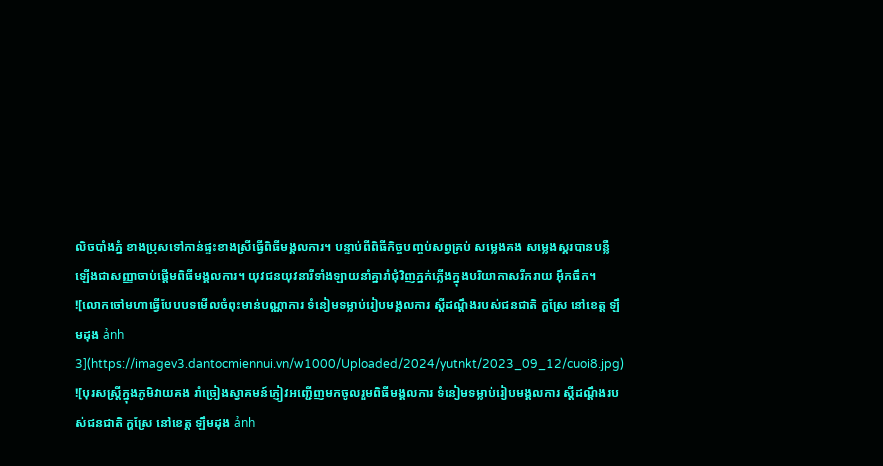លិចបាំងភ្នំ ខាងប្រុសទៅកាន់ផ្ទះខាងស្រីធ្វើពិធីមង្គលការ។ បន្ទាប់ពីពិធីកិច្ចបញ្ចប់សព្វគ្រប់ សម្លេងគង សម្លេងស្គរបានបន្លឺឡើងជាសញ្ញាចាប់ផ្ដើមពិធីមង្គលការ។ យុវជនយុវនារីទាំងឡាយនាំគ្នារាំជុំវិញភ្នក់ភ្លើងក្នុងបរិយាកាសរីករាយ អ៊ឹកធឹក។
![លោកចៅមហាធ្វើបែបបទមើលចំពុះមាន់បណ្ណាការ ទំនៀមទម្លាប់រៀបមង្គលការ ស្តីដណ្តឹងរបស់ជនជាតិ ក្ហស្រែ នៅខេត្ត ឡឹមដុង ảnh 3](https://imagev3.dantocmiennui.vn/w1000/Uploaded/2024/yutnkt/2023_09_12/cuoi8.jpg)
![បុរសស្ត្រីក្នុងភូមិវាយគង រាំច្រៀងស្វាគមន៍ភ្ញៀវអញ្ជើញមកចូលរួមពិធីមង្គលការ ទំនៀមទម្លាប់រៀបមង្គលការ ស្តីដណ្តឹងរបស់ជនជាតិ ក្ហស្រែ នៅខេត្ត ឡឹមដុង ảnh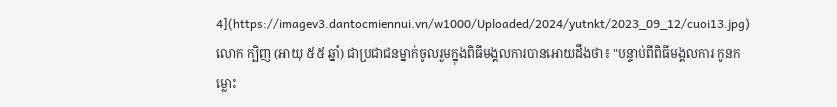4](https://imagev3.dantocmiennui.vn/w1000/Uploaded/2024/yutnkt/2023_09_12/cuoi13.jpg)
លោក ក្បិញ (អាយុ ៥៥ ឆ្នាំ) ជាប្រជាជនម្នាក់ចូលរួមក្នុងពិធីមង្គលការបានអោយដឹងថា៖ "បន្ទាប់ពីពិធីមង្គលការ កូនកម្លោះ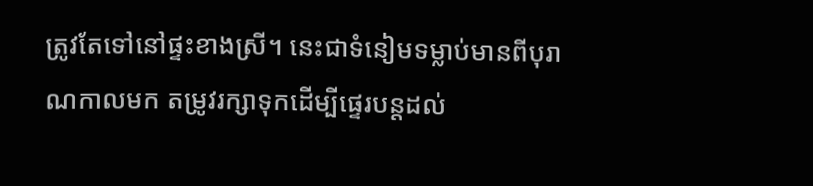ត្រូវតែទៅនៅផ្ទះខាងស្រី។ នេះជាទំនៀមទម្លាប់មានពីបុរាណកាលមក តម្រូវរក្សាទុកដើម្បីផ្ទេរបន្តដល់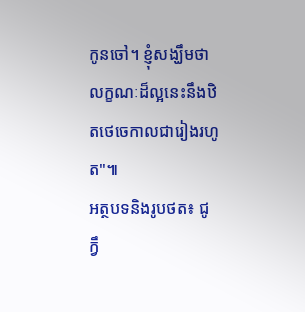កូនចៅ។ ខ្ញុំសង្ឃឹមថាលក្ខណៈដ៏ល្អនេះនឹងឋិតថេចេកាលជារៀងរហូត"៕
អត្ថបទនិងរូបថត៖ ជូ ក្វឹ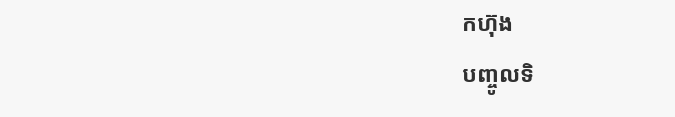កហ៊ុង
បញ្ចូលទិ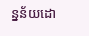ន្នន័យដោ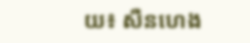យ៖ សឺនហេង